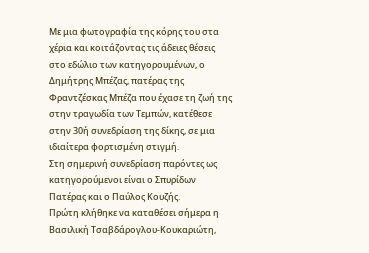Με μια φωτογραφία της κόρης του στα χέρια και κοιτάζοντας τις άδειες θέσεις στο εδώλιο των κατηγορουμένων, ο Δημήτρης Μπέζας, πατέρας της Φραντζέσκας Μπέζα που έχασε τη ζωή της στην τραγωδία των Τεμπών, κατέθεσε στην 30ή συνεδρίαση της δίκης, σε μια ιδιαίτερα φορτισμένη στιγμή.
Στη σημερινή συνεδρίαση παρόντες ως κατηγορούμενοι είναι ο Σπυρίδων Πατέρας και ο Παύλος Κουζής.
Πρώτη κλήθηκε να καταθέσει σήμερα η Βασιλική Τσαβδάρογλου-Κουκαριώτη,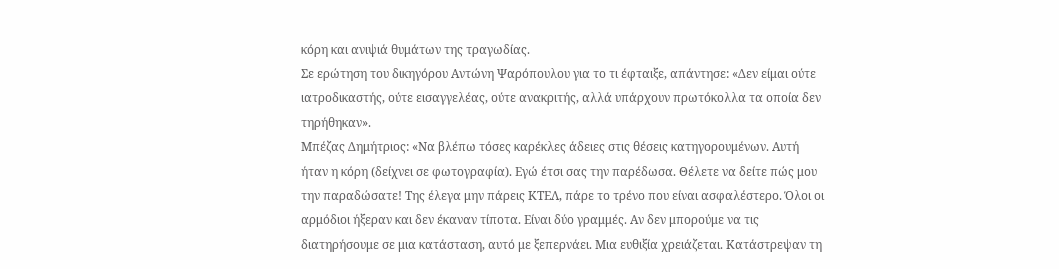κόρη και ανιψιά θυμάτων της τραγωδίας.
Σε ερώτηση του δικηγόρου Αντώνη Ψαρόπουλου για το τι έφταιξε, απάντησε: «Δεν είμαι ούτε ιατροδικαστής, ούτε εισαγγελέας, ούτε ανακριτής, αλλά υπάρχουν πρωτόκολλα τα οποία δεν τηρήθηκαν».
Μπέζας Δημήτριος: «Να βλέπω τόσες καρέκλες άδειες στις θέσεις κατηγορουμένων. Αυτή ήταν η κόρη (δείχνει σε φωτογραφία). Εγώ έτσι σας την παρέδωσα. Θέλετε να δείτε πώς μου την παραδώσατε! Της έλεγα μην πάρεις ΚΤΕΛ, πάρε το τρένο που είναι ασφαλέστερο. Όλοι οι αρμόδιοι ήξεραν και δεν έκαναν τίποτα. Είναι δύο γραμμές. Αν δεν μπορούμε να τις διατηρήσουμε σε μια κατάσταση, αυτό με ξεπερνάει. Μια ευθιξία χρειάζεται. Κατάστρεψαν τη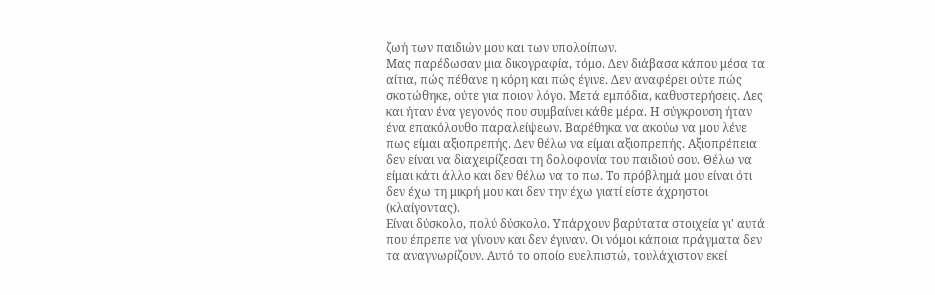ζωή των παιδιών μου και των υπολοίπων.
Μας παρέδωσαν μια δικογραφία, τόμο. Δεν διάβασα κάπου μέσα τα αίτια, πώς πέθανε η κόρη και πώς έγινε. Δεν αναφέρει ούτε πώς σκοτώθηκε, ούτε για ποιον λόγο. Μετά εμπόδια, καθυστερήσεις. Λες και ήταν ένα γεγονός που συμβαίνει κάθε μέρα. Η σύγκρουση ήταν ένα επακόλουθο παραλείψεων. Βαρέθηκα να ακούω να μου λένε πως είμαι αξιοπρεπής. Δεν θέλω να είμαι αξιοπρεπής. Αξιοπρέπεια δεν είναι να διαχειρίζεσαι τη δολοφονία του παιδιού σου. Θέλω να είμαι κάτι άλλο και δεν θέλω να το πω. Το πρόβλημά μου είναι ότι δεν έχω τη μικρή μου και δεν την έχω γιατί είστε άχρηστοι (κλαίγοντας).
Είναι δύσκολο, πολύ δύσκολο. Υπάρχουν βαρύτατα στοιχεία γι' αυτά που έπρεπε να γίνουν και δεν έγιναν. Οι νόμοι κάποια πράγματα δεν τα αναγνωρίζουν. Αυτό το οποίο ευελπιστώ, τουλάχιστον εκεί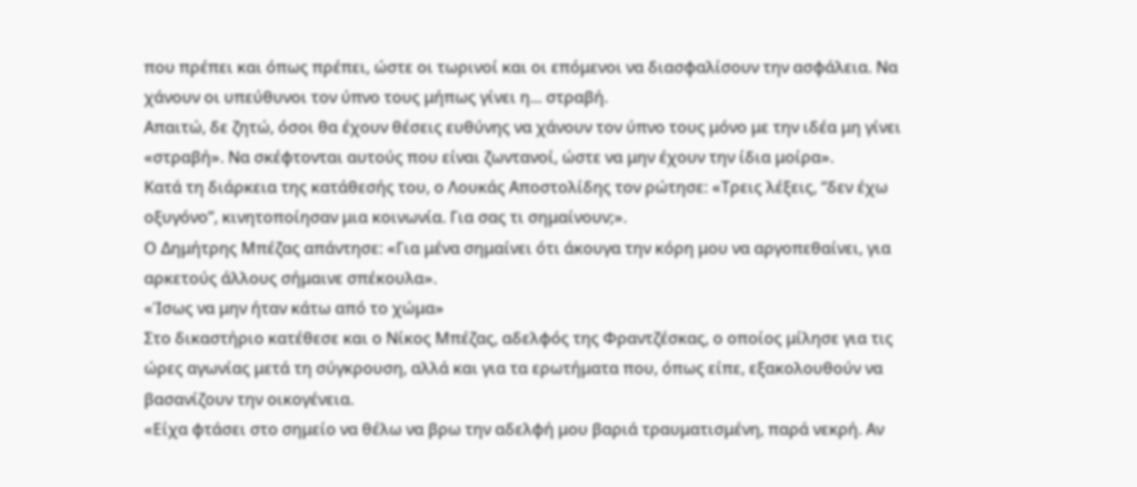που πρέπει και όπως πρέπει, ώστε οι τωρινοί και οι επόμενοι να διασφαλίσουν την ασφάλεια. Να χάνουν οι υπεύθυνοι τον ύπνο τους μήπως γίνει η... στραβή.
Απαιτώ, δε ζητώ, όσοι θα έχουν θέσεις ευθύνης να χάνουν τον ύπνο τους μόνο με την ιδέα μη γίνει «στραβή». Να σκέφτονται αυτούς που είναι ζωντανοί, ώστε να μην έχουν την ίδια μοίρα».
Κατά τη διάρκεια της κατάθεσής του, ο Λουκάς Αποστολίδης τον ρώτησε: «Τρεις λέξεις, “δεν έχω οξυγόνο”, κινητοποίησαν μια κοινωνία. Για σας τι σημαίνουν;».
Ο Δημήτρης Μπέζας απάντησε: «Για μένα σημαίνει ότι άκουγα την κόρη μου να αργοπεθαίνει, για αρκετούς άλλους σήμαινε σπέκουλα».
«Ίσως να μην ήταν κάτω από το χώμα»
Στο δικαστήριο κατέθεσε και ο Νίκος Μπέζας, αδελφός της Φραντζέσκας, ο οποίος μίλησε για τις ώρες αγωνίας μετά τη σύγκρουση, αλλά και για τα ερωτήματα που, όπως είπε, εξακολουθούν να βασανίζουν την οικογένεια.
«Είχα φτάσει στο σημείο να θέλω να βρω την αδελφή μου βαριά τραυματισμένη, παρά νεκρή. Αν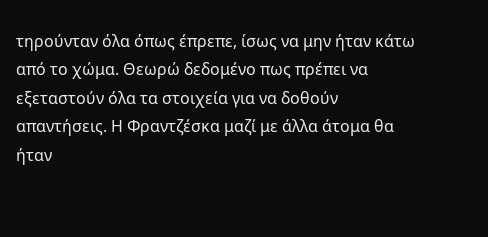τηρούνταν όλα όπως έπρεπε, ίσως να μην ήταν κάτω από το χώμα. Θεωρώ δεδομένο πως πρέπει να εξεταστούν όλα τα στοιχεία για να δοθούν απαντήσεις. Η Φραντζέσκα μαζί με άλλα άτομα θα ήταν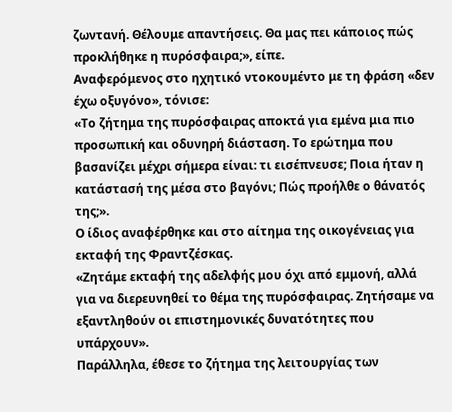ζωντανή. Θέλουμε απαντήσεις. Θα μας πει κάποιος πώς προκλήθηκε η πυρόσφαιρα;», είπε.
Αναφερόμενος στο ηχητικό ντοκουμέντο με τη φράση «δεν έχω οξυγόνο», τόνισε:
«Το ζήτημα της πυρόσφαιρας αποκτά για εμένα μια πιο προσωπική και οδυνηρή διάσταση. Το ερώτημα που βασανίζει μέχρι σήμερα είναι: τι εισέπνευσε; Ποια ήταν η κατάστασή της μέσα στο βαγόνι; Πώς προήλθε ο θάνατός της;».
Ο ίδιος αναφέρθηκε και στο αίτημα της οικογένειας για εκταφή της Φραντζέσκας.
«Ζητάμε εκταφή της αδελφής μου όχι από εμμονή, αλλά για να διερευνηθεί το θέμα της πυρόσφαιρας. Ζητήσαμε να εξαντληθούν οι επιστημονικές δυνατότητες που υπάρχουν».
Παράλληλα, έθεσε το ζήτημα της λειτουργίας των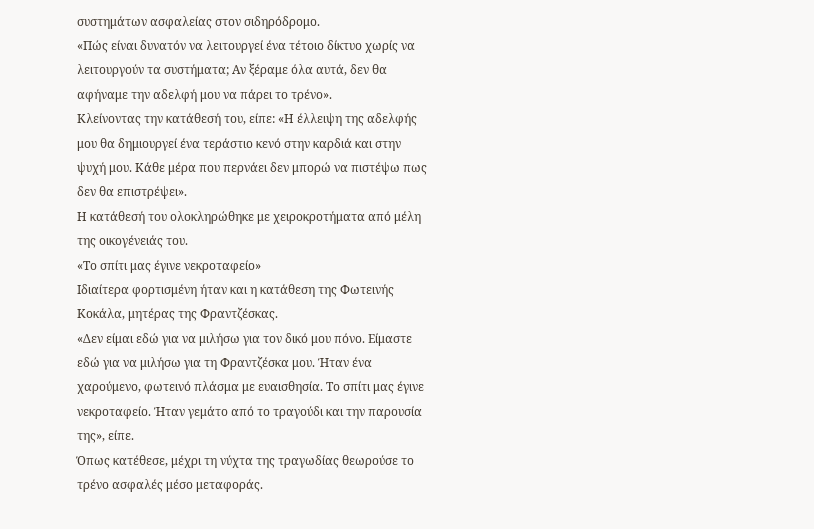συστημάτων ασφαλείας στον σιδηρόδρομο.
«Πώς είναι δυνατόν να λειτουργεί ένα τέτοιο δίκτυο χωρίς να λειτουργούν τα συστήματα; Αν ξέραμε όλα αυτά, δεν θα αφήναμε την αδελφή μου να πάρει το τρένο».
Κλείνοντας την κατάθεσή του, είπε: «Η έλλειψη της αδελφής μου θα δημιουργεί ένα τεράστιο κενό στην καρδιά και στην ψυχή μου. Κάθε μέρα που περνάει δεν μπορώ να πιστέψω πως δεν θα επιστρέψει».
Η κατάθεσή του ολοκληρώθηκε με χειροκροτήματα από μέλη της οικογένειάς του.
«Το σπίτι μας έγινε νεκροταφείο»
Ιδιαίτερα φορτισμένη ήταν και η κατάθεση της Φωτεινής Κοκάλα, μητέρας της Φραντζέσκας.
«Δεν είμαι εδώ για να μιλήσω για τον δικό μου πόνο. Είμαστε εδώ για να μιλήσω για τη Φραντζέσκα μου. Ήταν ένα χαρούμενο, φωτεινό πλάσμα με ευαισθησία. Το σπίτι μας έγινε νεκροταφείο. Ήταν γεμάτο από το τραγούδι και την παρουσία της», είπε.
Όπως κατέθεσε, μέχρι τη νύχτα της τραγωδίας θεωρούσε το τρένο ασφαλές μέσο μεταφοράς.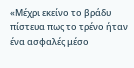«Μέχρι εκείνο το βράδυ πίστευα πως το τρένο ήταν ένα ασφαλές μέσο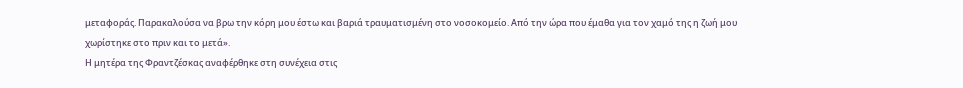μεταφοράς. Παρακαλούσα να βρω την κόρη μου έστω και βαριά τραυματισμένη στο νοσοκομείο. Από την ώρα που έμαθα για τον χαμό της η ζωή μου χωρίστηκε στο πριν και το μετά».
Η μητέρα της Φραντζέσκας αναφέρθηκε στη συνέχεια στις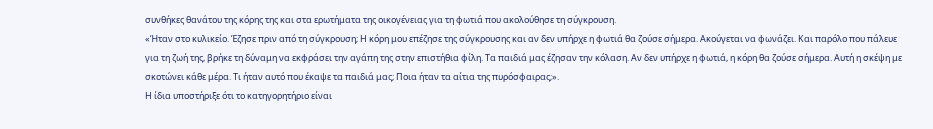συνθήκες θανάτου της κόρης της και στα ερωτήματα της οικογένειας για τη φωτιά που ακολούθησε τη σύγκρουση.
«Ήταν στο κυλικείο. Έζησε πριν από τη σύγκρουση; Η κόρη μου επέζησε της σύγκρουσης και αν δεν υπήρχε η φωτιά θα ζούσε σήμερα. Ακούγεται να φωνάζει. Και παρόλο που πάλευε για τη ζωή της, βρήκε τη δύναμη να εκφράσει την αγάπη της στην επιστήθια φίλη. Τα παιδιά μας έζησαν την κόλαση. Αν δεν υπήρχε η φωτιά, η κόρη θα ζούσε σήμερα. Αυτή η σκέψη με σκοτώνει κάθε μέρα. Τι ήταν αυτό που έκαψε τα παιδιά μας; Ποια ήταν τα αίτια της πυρόσφαιρας;».
Η ίδια υποστήριξε ότι το κατηγορητήριο είναι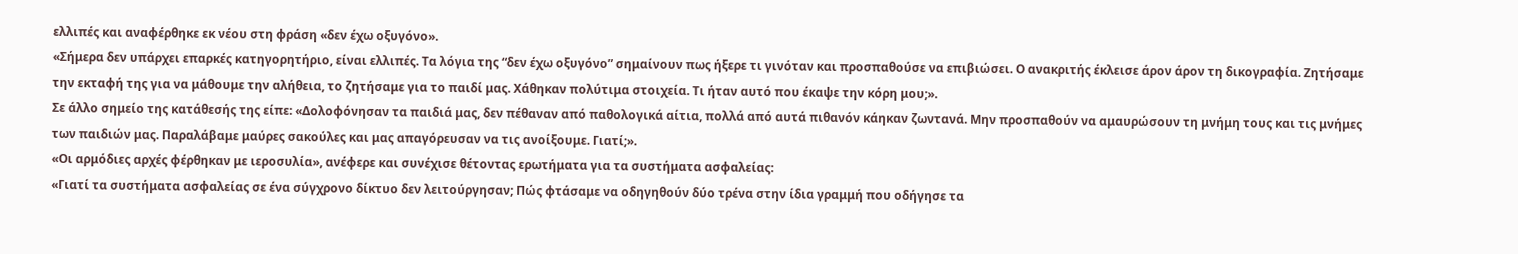ελλιπές και αναφέρθηκε εκ νέου στη φράση «δεν έχω οξυγόνο».
«Σήμερα δεν υπάρχει επαρκές κατηγορητήριο, είναι ελλιπές. Τα λόγια της “δεν έχω οξυγόνο” σημαίνουν πως ήξερε τι γινόταν και προσπαθούσε να επιβιώσει. Ο ανακριτής έκλεισε άρον άρον τη δικογραφία. Ζητήσαμε την εκταφή της για να μάθουμε την αλήθεια, το ζητήσαμε για το παιδί μας. Χάθηκαν πολύτιμα στοιχεία. Τι ήταν αυτό που έκαψε την κόρη μου;».
Σε άλλο σημείο της κατάθεσής της είπε: «Δολοφόνησαν τα παιδιά μας, δεν πέθαναν από παθολογικά αίτια, πολλά από αυτά πιθανόν κάηκαν ζωντανά. Μην προσπαθούν να αμαυρώσουν τη μνήμη τους και τις μνήμες των παιδιών μας. Παραλάβαμε μαύρες σακούλες και μας απαγόρευσαν να τις ανοίξουμε. Γιατί;».
«Οι αρμόδιες αρχές φέρθηκαν με ιεροσυλία», ανέφερε και συνέχισε θέτοντας ερωτήματα για τα συστήματα ασφαλείας:
«Γιατί τα συστήματα ασφαλείας σε ένα σύγχρονο δίκτυο δεν λειτούργησαν; Πώς φτάσαμε να οδηγηθούν δύο τρένα στην ίδια γραμμή που οδήγησε τα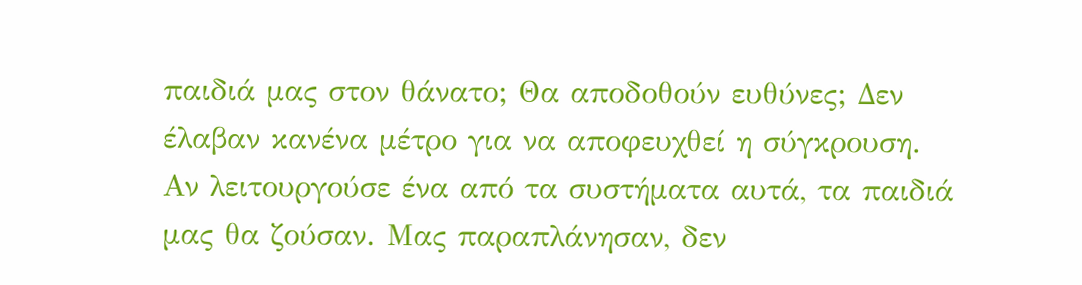παιδιά μας στον θάνατο; Θα αποδοθούν ευθύνες; Δεν έλαβαν κανένα μέτρο για να αποφευχθεί η σύγκρουση. Αν λειτουργούσε ένα από τα συστήματα αυτά, τα παιδιά μας θα ζούσαν. Μας παραπλάνησαν, δεν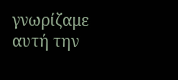γνωρίζαμε αυτή την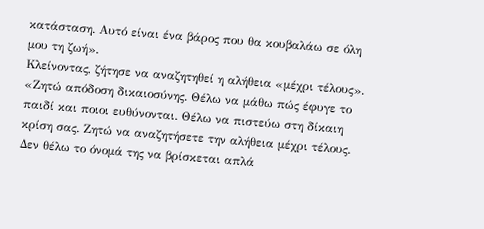κατάσταση. Αυτό είναι ένα βάρος που θα κουβαλάω σε όλη μου τη ζωή».
Κλείνοντας, ζήτησε να αναζητηθεί η αλήθεια «μέχρι τέλους».
«Ζητώ απόδοση δικαιοσύνης. Θέλω να μάθω πώς έφυγε το παιδί και ποιοι ευθύνονται. Θέλω να πιστεύω στη δίκαιη κρίση σας. Ζητώ να αναζητήσετε την αλήθεια μέχρι τέλους. Δεν θέλω το όνομά της να βρίσκεται απλά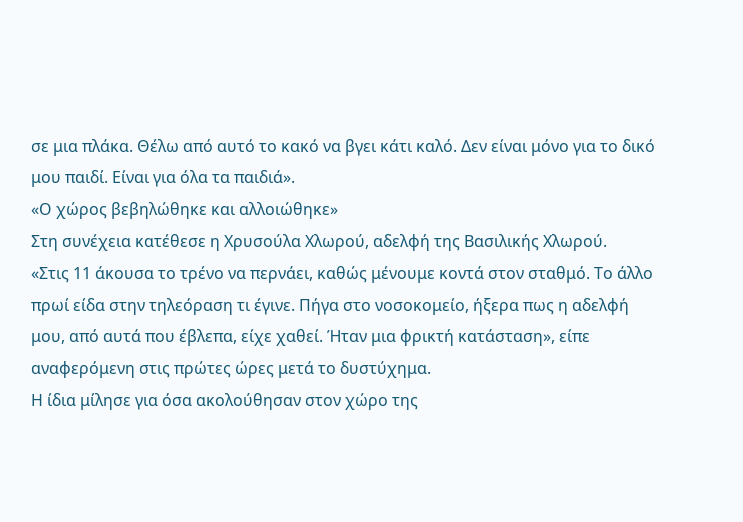σε μια πλάκα. Θέλω από αυτό το κακό να βγει κάτι καλό. Δεν είναι μόνο για το δικό μου παιδί. Είναι για όλα τα παιδιά».
«Ο χώρος βεβηλώθηκε και αλλοιώθηκε»
Στη συνέχεια κατέθεσε η Χρυσούλα Χλωρού, αδελφή της Βασιλικής Χλωρού.
«Στις 11 άκουσα το τρένο να περνάει, καθώς μένουμε κοντά στον σταθμό. Το άλλο πρωί είδα στην τηλεόραση τι έγινε. Πήγα στο νοσοκομείο, ήξερα πως η αδελφή μου, από αυτά που έβλεπα, είχε χαθεί. Ήταν μια φρικτή κατάσταση», είπε αναφερόμενη στις πρώτες ώρες μετά το δυστύχημα.
Η ίδια μίλησε για όσα ακολούθησαν στον χώρο της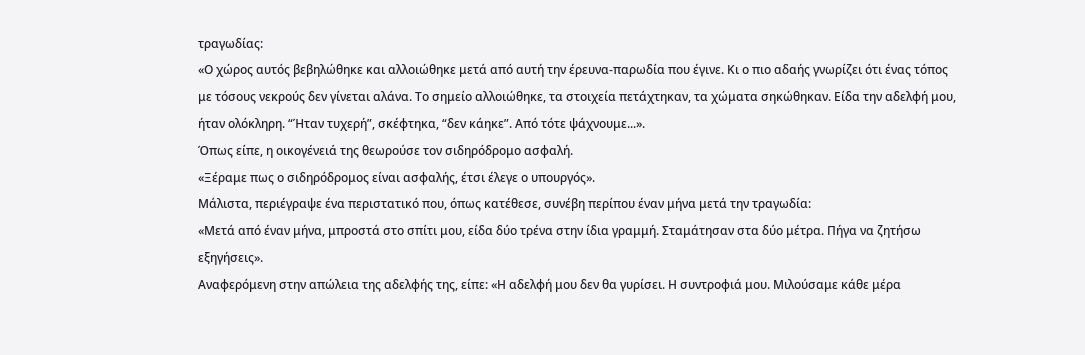τραγωδίας:
«Ο χώρος αυτός βεβηλώθηκε και αλλοιώθηκε μετά από αυτή την έρευνα-παρωδία που έγινε. Κι ο πιο αδαής γνωρίζει ότι ένας τόπος με τόσους νεκρούς δεν γίνεται αλάνα. Το σημείο αλλοιώθηκε, τα στοιχεία πετάχτηκαν, τα χώματα σηκώθηκαν. Είδα την αδελφή μου, ήταν ολόκληρη. “Ήταν τυχερή”, σκέφτηκα, “δεν κάηκε”. Από τότε ψάχνουμε...».
Όπως είπε, η οικογένειά της θεωρούσε τον σιδηρόδρομο ασφαλή.
«Ξέραμε πως ο σιδηρόδρομος είναι ασφαλής, έτσι έλεγε ο υπουργός».
Μάλιστα, περιέγραψε ένα περιστατικό που, όπως κατέθεσε, συνέβη περίπου έναν μήνα μετά την τραγωδία:
«Μετά από έναν μήνα, μπροστά στο σπίτι μου, είδα δύο τρένα στην ίδια γραμμή. Σταμάτησαν στα δύο μέτρα. Πήγα να ζητήσω εξηγήσεις».
Αναφερόμενη στην απώλεια της αδελφής της, είπε: «Η αδελφή μου δεν θα γυρίσει. Η συντροφιά μου. Μιλούσαμε κάθε μέρα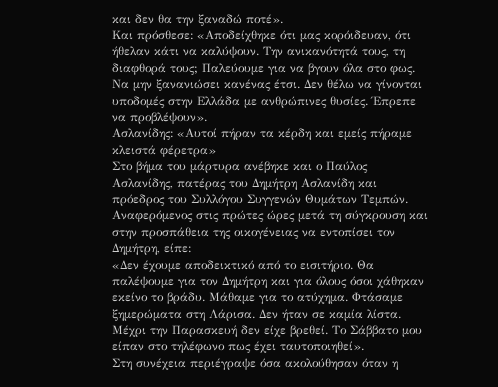και δεν θα την ξαναδώ ποτέ».
Και πρόσθεσε: «Αποδείχθηκε ότι μας κορόιδευαν, ότι ήθελαν κάτι να καλύψουν. Την ανικανότητά τους, τη διαφθορά τους; Παλεύουμε για να βγουν όλα στο φως. Να μην ξανανιώσει κανένας έτσι. Δεν θέλω να γίνονται υποδομές στην Ελλάδα με ανθρώπινες θυσίες. Έπρεπε να προβλέψουν».
Ασλανίδης: «Αυτοί πήραν τα κέρδη και εμείς πήραμε κλειστά φέρετρα»
Στο βήμα του μάρτυρα ανέβηκε και ο Παύλος Ασλανίδης, πατέρας του Δημήτρη Ασλανίδη και πρόεδρος του Συλλόγου Συγγενών Θυμάτων Τεμπών.
Αναφερόμενος στις πρώτες ώρες μετά τη σύγκρουση και στην προσπάθεια της οικογένειας να εντοπίσει τον Δημήτρη, είπε:
«Δεν έχουμε αποδεικτικό από το εισιτήριο. Θα παλέψουμε για τον Δημήτρη και για όλους όσοι χάθηκαν εκείνο το βράδυ. Μάθαμε για το ατύχημα. Φτάσαμε ξημερώματα στη Λάρισα. Δεν ήταν σε καμία λίστα. Μέχρι την Παρασκευή δεν είχε βρεθεί. Το Σάββατο μου είπαν στο τηλέφωνο πως έχει ταυτοποιηθεί».
Στη συνέχεια περιέγραψε όσα ακολούθησαν όταν η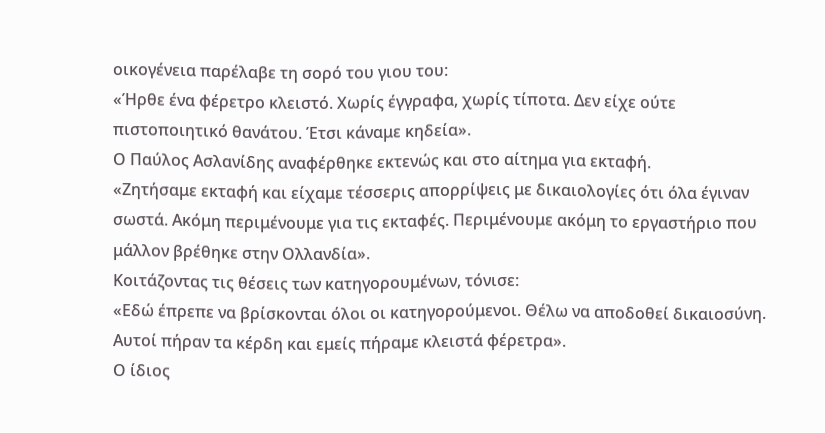οικογένεια παρέλαβε τη σορό του γιου του:
«Ήρθε ένα φέρετρο κλειστό. Χωρίς έγγραφα, χωρίς τίποτα. Δεν είχε ούτε πιστοποιητικό θανάτου. Έτσι κάναμε κηδεία».
Ο Παύλος Ασλανίδης αναφέρθηκε εκτενώς και στο αίτημα για εκταφή.
«Ζητήσαμε εκταφή και είχαμε τέσσερις απορρίψεις με δικαιολογίες ότι όλα έγιναν σωστά. Ακόμη περιμένουμε για τις εκταφές. Περιμένουμε ακόμη το εργαστήριο που μάλλον βρέθηκε στην Ολλανδία».
Κοιτάζοντας τις θέσεις των κατηγορουμένων, τόνισε:
«Εδώ έπρεπε να βρίσκονται όλοι οι κατηγορούμενοι. Θέλω να αποδοθεί δικαιοσύνη. Αυτοί πήραν τα κέρδη και εμείς πήραμε κλειστά φέρετρα».
Ο ίδιος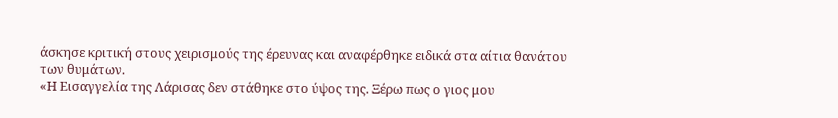άσκησε κριτική στους χειρισμούς της έρευνας και αναφέρθηκε ειδικά στα αίτια θανάτου των θυμάτων.
«Η Εισαγγελία της Λάρισας δεν στάθηκε στο ύψος της. Ξέρω πως ο γιος μου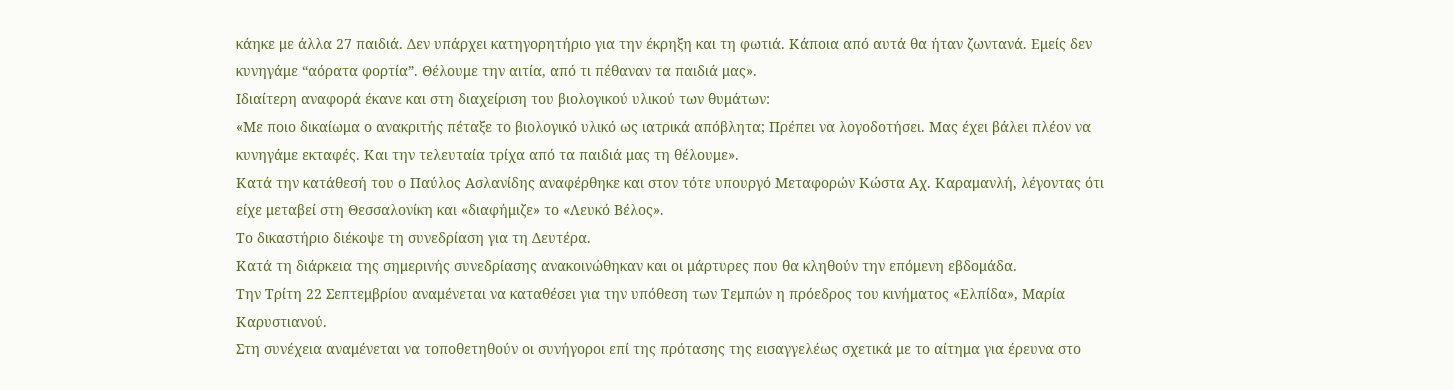κάηκε με άλλα 27 παιδιά. Δεν υπάρχει κατηγορητήριο για την έκρηξη και τη φωτιά. Κάποια από αυτά θα ήταν ζωντανά. Εμείς δεν κυνηγάμε “αόρατα φορτία”. Θέλουμε την αιτία, από τι πέθαναν τα παιδιά μας».
Ιδιαίτερη αναφορά έκανε και στη διαχείριση του βιολογικού υλικού των θυμάτων:
«Με ποιο δικαίωμα ο ανακριτής πέταξε το βιολογικό υλικό ως ιατρικά απόβλητα; Πρέπει να λογοδοτήσει. Μας έχει βάλει πλέον να κυνηγάμε εκταφές. Και την τελευταία τρίχα από τα παιδιά μας τη θέλουμε».
Κατά την κατάθεσή του ο Παύλος Ασλανίδης αναφέρθηκε και στον τότε υπουργό Μεταφορών Κώστα Αχ. Καραμανλή, λέγοντας ότι είχε μεταβεί στη Θεσσαλονίκη και «διαφήμιζε» το «Λευκό Βέλος».
Το δικαστήριο διέκοψε τη συνεδρίαση για τη Δευτέρα.
Κατά τη διάρκεια της σημερινής συνεδρίασης ανακοινώθηκαν και οι μάρτυρες που θα κληθούν την επόμενη εβδομάδα.
Την Τρίτη 22 Σεπτεμβρίου αναμένεται να καταθέσει για την υπόθεση των Τεμπών η πρόεδρος του κινήματος «Ελπίδα», Μαρία Καρυστιανού.
Στη συνέχεια αναμένεται να τοποθετηθούν οι συνήγοροι επί της πρότασης της εισαγγελέως σχετικά με το αίτημα για έρευνα στο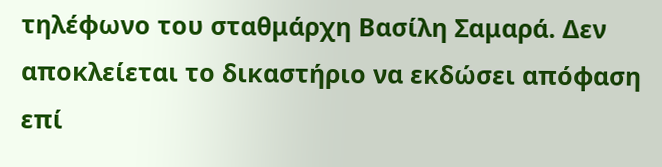τηλέφωνο του σταθμάρχη Βασίλη Σαμαρά. Δεν αποκλείεται το δικαστήριο να εκδώσει απόφαση επί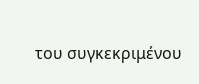του συγκεκριμένου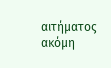αιτήματος ακόμη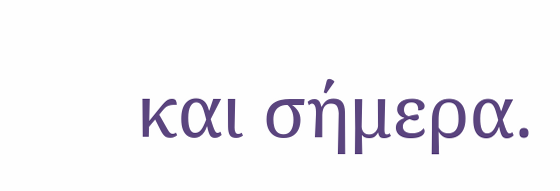και σήμερα.